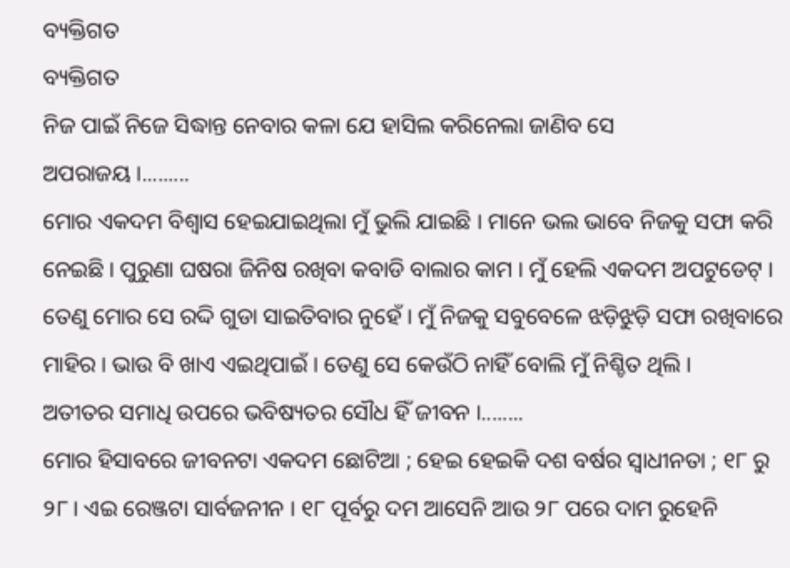ବ୍ୟକ୍ତିଗତ
ବ୍ୟକ୍ତିଗତ
ନିଜ ପାଇଁ ନିଜେ ସିଦ୍ଧାନ୍ତ ନେବାର କଳା ଯେ ହାସିଲ କରିନେଲା ଜାଣିବ ସେ
ଅପରାଜୟ ।.........
ମୋର ଏକଦମ ବିଶ୍ୱାସ ହେଇଯାଇଥିଲା ମୁଁ ଭୁଲି ଯାଇଛି । ମାନେ ଭଲ ଭାବେ ନିଜକୁ ସଫା କରି ନେଇଛି । ପୁରୁଣା ଘଷରା ଜିନିଷ ରଖିବା କବାଡି ବାଲାର କାମ । ମୁଁ ହେଲି ଏକଦମ ଅପଟୁଡେଟ୍ । ତେଣୁ ମୋର ସେ ରଦ୍ଦି ଗୁଡା ସାଇତିବାର ନୁହେଁ । ମୁଁ ନିଜକୁ ସବୁବେଳେ ଝଡ଼ିଝୁଡ଼ି ସଫା ରଖିବାରେ ମାହିର । ଭାଉ ବି ଖାଏ ଏଇଥିପାଇଁ । ତେଣୁ ସେ କେଉଁଠି ନାହିଁ ବୋଲି ମୁଁ ନିଶ୍ଚିତ ଥିଲି ।
ଅତୀତର ସମାଧି ଉପରେ ଭବିଷ୍ୟତର ସୌଧ ହିଁ ଜୀବନ ।........
ମୋର ହିସାବରେ ଜୀବନଟା ଏକଦମ ଛୋଟିଆ ; ହେଇ ହେଇକି ଦଶ ବର୍ଷର ସ୍ୱାଧୀନତା ; ୧୮ ରୁ ୨୮। ଏଇ ରେଞ୍ଜଟା ସାର୍ବଜନୀନ । ୧୮ ପୂର୍ବରୁ ଦମ ଆସେନି ଆଉ ୨୮ ପରେ ଦାମ ରୁହେନି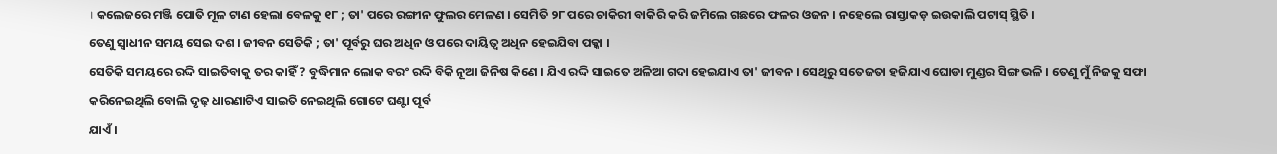। କଲେଜରେ ମଞ୍ଜି ପୋତି ମୂଳ ଟାଣ ହେଲା ବେଳକୁ ୧୮ ; ତା' ପରେ ରଙ୍ଗୀନ ଫୁଲର ମେଳଣ । ସେମିତି ୨୮ ପରେ ଚାକିରୀ ବାକିରି କରି ଜମିଲେ ଗଛରେ ଫଳର ଓଜନ । ନହେଲେ ରାସ୍ତାକଡ଼ ଇଉକାଲି ପଟାସ୍ ସ୍ଥିତି ।
ତେଣୁ ସ୍ୱାଧୀନ ସମୟ ସେଇ ଦଶ । ଜୀବନ ସେତିକି ; ତା' ପୂର୍ବରୁ ଘର ଅଧିନ ଓ ପରେ ଦାୟିତ୍ୱ ଅଧିନ ହେଇଯିବା ପକ୍କା ।
ସେତିକି ସମୟରେ ରଦ୍ଦି ସାଇତିବାକୁ ତର କାହିଁ ? ବୁଦ୍ଧିମାନ ଲୋକ ବରଂ ରଦ୍ଦି ବିକି ନୂଆ ଜିନିଷ କିଣେ । ଯିଏ ରଦ୍ଦି ସାଇତେ ଅଳିଆ ଗଦା ହେଇଯାଏ ତା' ଜୀବନ । ସେଥିରୁ ସତେଜତା ହଜିଯାଏ ଘୋଡା ମୁଣ୍ଡର ସିଙ୍ଗ ଭଳି । ତେଣୁ ମୁଁ ନିଜକୁ ସଫା କରିନେଇଥିଲି ବୋଲି ଦୃଢ଼ ଧାରଣାଟିଏ ସାଇତି ନେଇଥିଲି ଗୋଟେ ଘଣ୍ଟା ପୂର୍ବ
ଯାଏଁ ।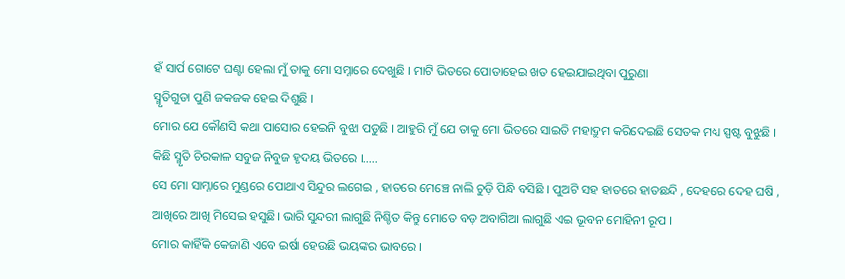ହଁ ସାର୍ପ ଗୋଟେ ଘଣ୍ଟା ହେଲା ମୁଁ ତାକୁ ମୋ ସମ୍ନାରେ ଦେଖୁଛି । ମାଟି ଭିତରେ ପୋତାହେଇ ଖତ ହେଇଯାଇଥିବା ପୁରୁଣା
ସ୍ମୃତିଗୁଡା ପୁଣି ଜକଜକ ହେଇ ଦିଶୁଛି ।
ମୋର ଯେ କୌଣସି କଥା ପାସୋର ହେଇନି ବୁଝା ପଡୁଛି । ଆହୁରି ମୁଁ ଯେ ତାକୁ ମୋ ଭିତରେ ସାଇତି ମହାଦ୍ରୁମ କରିଦେଇଛି ସେତକ ମଧ୍ୟ ସ୍ପଷ୍ଟ ବୁଝୁଛି ।
କିଛି ସ୍ମୃତି ଚିରକାଳ ସବୁଜ ନିବୁଜ ହୃଦୟ ଭିତରେ ।.....
ସେ ମୋ ସାମ୍ନାରେ ମୁଣ୍ଡରେ ପୋଥାଏ ସିନ୍ଦୁର ଲଗେଇ , ହାତରେ ମେଞ୍ଚେ ନାଲି ଚୁଡ଼ି ପିନ୍ଧି ବସିଛି । ପୁଅଟି ସହ ହାତରେ ହାତଛନ୍ଦି , ଦେହରେ ଦେହ ଘଷି , ଆଖିରେ ଆଖି ମିସେଇ ହସୁଛି। ଭାରି ସୁନ୍ଦରୀ ଲାଗୁଛି ନିଶ୍ଚିତ କିନ୍ତୁ ମୋତେ ବଡ଼ ଅବାଗିଆ ଲାଗୁଛି ଏଇ ଭୂବନ ମୋହିନୀ ରୂପ ।
ମୋର କାହିଁକି କେଜାଣି ଏବେ ଇର୍ଷା ହେଉଛି ଭୟଙ୍କର ଭାବରେ ।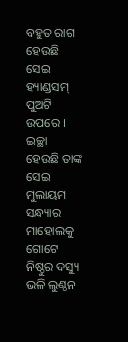ବହୁତ ରାଗ ହେଉଛି ସେଇ ହ୍ୟାଣ୍ଡସମ୍ ପୁଅଟି ଉପରେ ।
ଇଚ୍ଛା ହେଉଛି ତାଙ୍କ ସେଇ ମୁଲାୟମ ସନ୍ଧ୍ୟାର ମାହୋଲକୁ ଗୋଟେ ନିଷ୍ଠୁର ଦସ୍ୟୁ ଭଳି ଲୁଣ୍ଠନ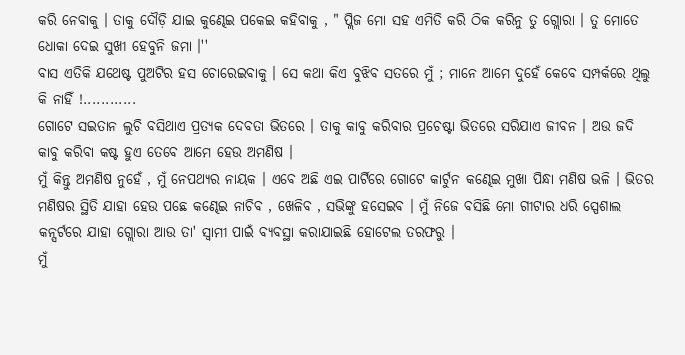କରି ନେବାକୁ । ତାକୁ ଦୌଡ଼ି ଯାଇ କୁଣ୍ଢେଇ ପକେଇ କହିବାକୁ , " ପ୍ଲିଜ ମୋ ସହ ଏମିତି କରି ଠିକ କରିନୁ ତୁ ଗ୍ଲୋରା । ତୁ ମୋତେ ଧୋକା ଦେଇ ସୁଖୀ ହେବୁନି ଜମା ।''
ବାସ ଏତିକି ଯଥେଷ୍ଟ ପୁଅଟିର ହସ ଚୋରେଇବାକୁ । ସେ କଥା କିଏ ବୁଝିବ ସତରେ ମୁଁ ; ମାନେ ଆମେ ଦୁହେଁ କେବେ ସମ୍ପର୍କରେ ଥିଲୁ କି ନାହିଁ !............
ଗୋଟେ ସଇତାନ ଲୁଚି ବସିଥାଏ ପ୍ରତ୍ୟକ ଦେବତା ଭିତରେ । ତାକୁ କାବୁ କରିବାର ପ୍ରଚେଷ୍ଟା ଭିତରେ ସରିଯାଏ ଜୀବନ । ଅଉ ଜଦି କାବୁ କରିବା କଷ୍ଟ ହୁଏ ତେବେ ଆମେ ହେଉ ଅମଣିଷ ।
ମୁଁ କିନ୍ତୁ ଅମଣିଷ ନୁହେଁ , ମୁଁ ନେପଥ୍ୟର ନାୟକ । ଏବେ ଅଛି ଏଇ ପାର୍ଟିରେ ଗୋଟେ କାର୍ଟୁନ କଣ୍ଢେଇ ମୁଖା ପିନ୍ଧା ମଣିଷ ଭଳି । ଭିତର ମଣିଷର ସ୍ଥିତି ଯାହା ହେଉ ପଛେ କଣ୍ଢେଇ ନାଚିବ , ଖେଳିବ , ସଭିଙ୍କୁ ହସେଇବ । ମୁଁ ନିଜେ ବସିଛି ମୋ ଗୀଟାର ଧରି ସ୍ପେଶାଲ କନ୍ସର୍ଟରେ ଯାହା ଗ୍ଲୋରା ଆଉ ତା' ସ୍ବାମୀ ପାଇଁ ବ୍ୟବସ୍ଥା କରାଯାଇଛି ହୋଟେଲ ତରଫରୁ ।
ମୁଁ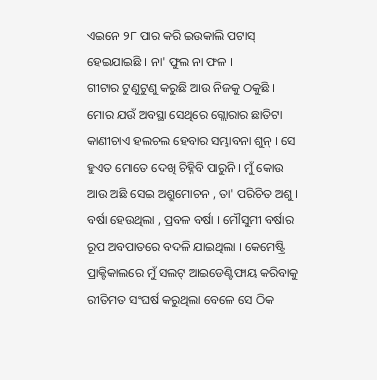ଏଇନେ ୨୮ ପାର କରି ଇଉକାଲି ପଟାସ୍ ହେଇଯାଇଛି । ନା' ଫୁଲ ନା ଫଳ ।
ଗୀଟାର ଟୁଣୁଟୁଣୁ କରୁଛି ଆଉ ନିଜକୁ ଠକୁଛି । ମୋର ଯଉଁ ଅବସ୍ଥା ସେଥିରେ ଗ୍ଲୋରାର ଛାତିଟା କାଣୀଚାଏ ହଲଚଲ ହେବାର ସମ୍ଭାବନା ଶୁନ୍ । ସେ ହୁଏତ ମୋତେ ଦେଖି ଚିହ୍ନିବି ପାରୁନି । ମୁଁ କୋଉ ଆଉ ଅଛି ସେଇ ଅଶ୍ରୁମୋଚନ , ତା' ପରିଚିତ ଅଶୁ ।
ବର୍ଷା ହେଉଥିଲା , ପ୍ରବଳ ବର୍ଷା । ମୌସୁମୀ ବର୍ଷାର ରୂପ ଅବପାତରେ ବଦଳି ଯାଇଥିଲା । କେମେଷ୍ଟ୍ରି ପ୍ରାକ୍ଟିକାଲରେ ମୁଁ ସଲଟ୍ ଆଇଡେଣ୍ଟିଫାୟ କରିବାକୁ ରୀତିମତ ସଂଘର୍ଷ କରୁଥିଲା ବେଳେ ସେ ଠିକ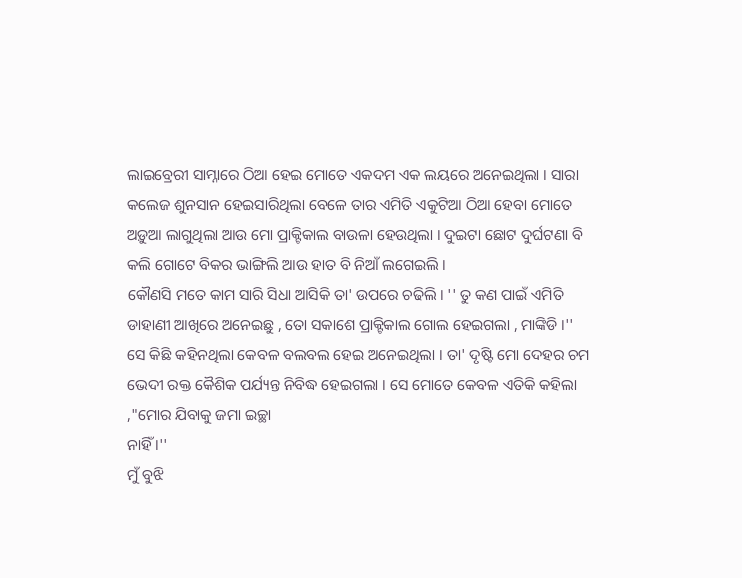ଲାଇବ୍ରେରୀ ସାମ୍ନାରେ ଠିଆ ହେଇ ମୋତେ ଏକଦମ ଏକ ଲୟରେ ଅନେଇଥିଲା । ସାରା କଲେଜ ଶୁନସାନ ହେଇସାରିଥିଲା ବେଳେ ତାର ଏମିତି ଏକୁଟିଆ ଠିଆ ହେବା ମୋତେ ଅଡ଼ୁଆ ଲାଗୁଥିଲା ଆଉ ମୋ ପ୍ରାକ୍ଟିକାଲ ବାଉଳା ହେଉଥିଲା । ଦୁଇଟା ଛୋଟ ଦୁର୍ଘଟଣା ବି କଲି ଗୋଟେ ବିକର ଭାଙ୍ଗିଲି ଆଉ ହାତ ବି ନିଆଁ ଲଗେଇଲି ।
କୌଣସି ମତେ କାମ ସାରି ସିଧା ଆସିକି ତା' ଉପରେ ଚଢିଲି । '' ତୁ କଣ ପାଇଁ ଏମିତି ଡାହାଣୀ ଆଖିରେ ଅନେଇଛୁ , ତୋ ସକାଶେ ପ୍ରାକ୍ଟିକାଲ ଗୋଲ ହେଇଗଲା , ମାଙ୍କିଡି ।''
ସେ କିଛି କହିନଥିଲା କେବଳ ବଲବଲ ହେଇ ଅନେଇଥିଲା । ତା' ଦୃଷ୍ଟି ମୋ ଦେହର ଚମ ଭେଦୀ ରକ୍ତ କୈଶିକ ପର୍ଯ୍ୟନ୍ତ ନିବିଦ୍ଧ ହେଇଗଲା । ସେ ମୋତେ କେବଳ ଏତିକି କହିଲା ,"ମୋର ଯିବାକୁ ଜମା ଇଚ୍ଛା
ନାହିଁ ।''
ମୁଁ ବୁଝି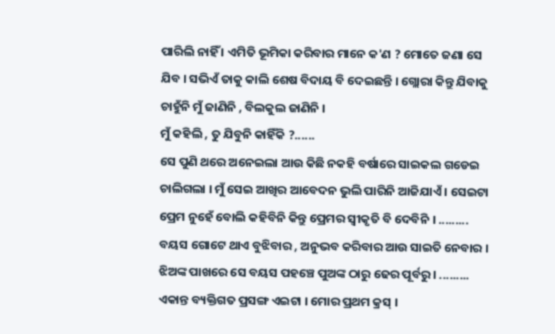ପାରିଲି ନାହିଁ । ଏମିତି ଭୂମିକା କରିବାର ମାନେ କ'ଣ ? ମୋତେ ଜଣା ସେ ଯିବ । ସଭିଏଁ ତାକୁ କାଲି ଶେଷ ବିଦାୟ ବି ଦେଇଛନ୍ତି । ଗ୍ଲୋରା କିନ୍ତୁ ଯିବାକୁ ଚାହୁଁନି ମୁଁ ଜାଣିନି , ବିଲକୁଲ ଜାଣିନି ।
ମୁଁ କହିଲି , ତୁ ଯିବୁନି କାହିଁକି ?......
ସେ ପୁଣି ଥରେ ଅନେଇଲା ଆଉ କିଛି ନକହି ବର୍ଷାରେ ସାଇକଲ ଗଡେଇ ଚାଲିଗଲା । ମୁଁ ସେଇ ଆଖିର ଆବେଦନ ଭୁଲି ପାରିନି ଆଜିଯାଏଁ । ସେଇଟା ପ୍ରେମ ନୁହେଁ ବୋଲି କହିବିନି କିନ୍ତୁ ପ୍ରେମର ସ୍ୱୀକୃତି ବି ଦେବିନି । .........
ବୟସ ଗୋଟେ ଥାଏ ବୁଝିବାର , ଅନୁଭବ କରିବାର ଆଉ ସାଇତି ନେବାର । ଝିଅଙ୍କ ପାଖରେ ସେ ବୟସ ପହଞ୍ଚେ ପୁଅଙ୍କ ଠାରୁ ଢେର ପୂର୍ବରୁ । .........
ଏକାନ୍ତ ବ୍ୟକ୍ତିଗତ ପ୍ରସଙ୍ଗ ଏଇଟା । ମୋର ପ୍ରଥମ କ୍ରସ୍ ।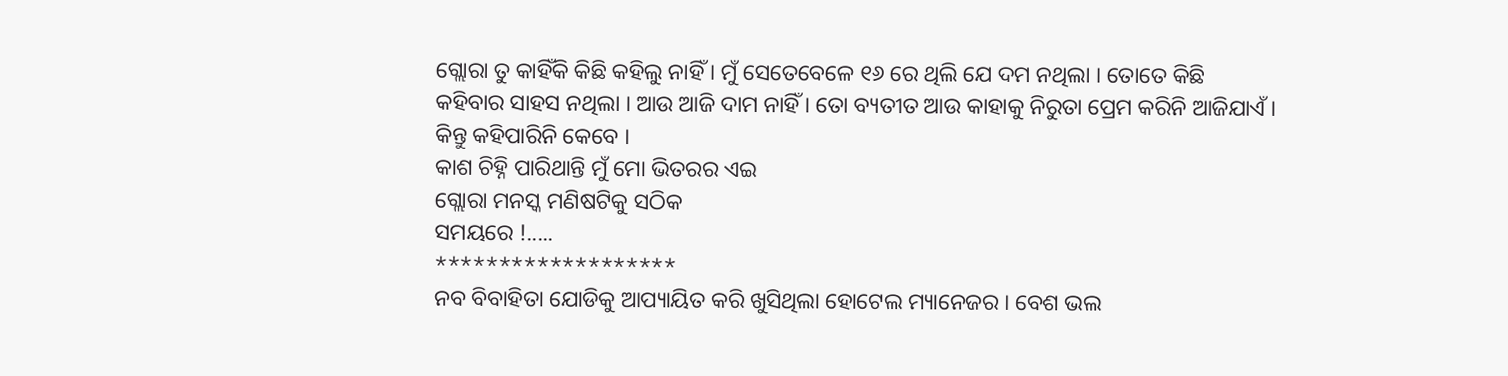ଗ୍ଲୋରା ତୁ କାହିଁକି କିଛି କହିଲୁ ନାହିଁ । ମୁଁ ସେତେବେଳେ ୧୬ ରେ ଥିଲି ଯେ ଦମ ନଥିଲା । ତୋତେ କିଛି କହିବାର ସାହସ ନଥିଲା । ଆଉ ଆଜି ଦାମ ନାହିଁ । ତୋ ବ୍ୟତୀତ ଆଉ କାହାକୁ ନିରୁତା ପ୍ରେମ କରିନି ଆଜିଯାଏଁ । କିନ୍ତୁ କହିପାରିନି କେବେ ।
କାଶ ଚିହ୍ନି ପାରିଥାନ୍ତି ମୁଁ ମୋ ଭିତରର ଏଇ
ଗ୍ଲୋରା ମନସ୍କ ମଣିଷଟିକୁ ସଠିକ
ସମୟରେ !.....
*******************
ନବ ବିବାହିତା ଯୋଡିକୁ ଆପ୍ୟାୟିତ କରି ଖୁସିଥିଲା ହୋଟେଲ ମ୍ୟାନେଜର । ବେଶ ଭଲ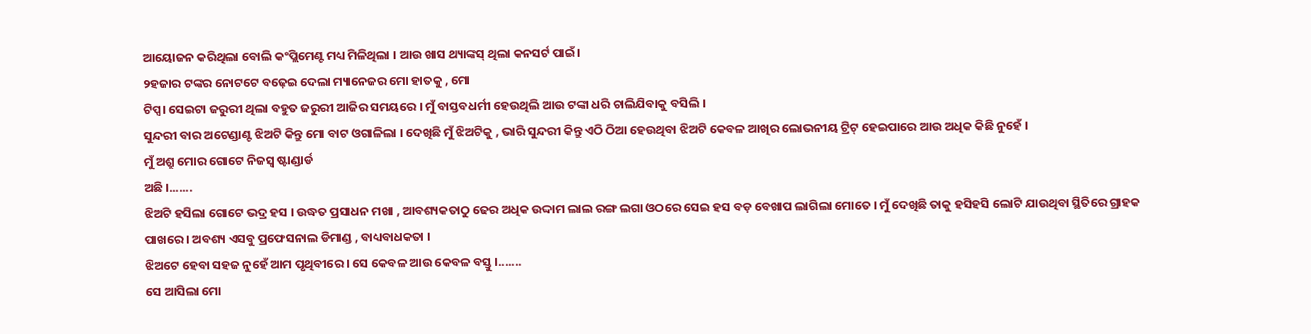ଆୟୋଜନ କରିଥିଲା ବୋଲି କଂପ୍ଲିମେଣ୍ଟ ମଧ୍ୟ ମିଳିଥିଲା । ଆଉ ଖାସ ଥ୍ୟାଙ୍କସ୍ ଥିଲା କନସର୍ଟ ପାଇଁ।
୨ହଜାର ଟଙ୍କର ନୋଟଟେ ବଢ଼େଇ ଦେଲା ମ୍ୟାନେଜର ମୋ ହାତକୁ , ମୋ
ଟିପ୍ସ। ସେଇଟା ଜରୁରୀ ଥିଲା ବହୁତ ଜରୁରୀ ଆଜିର ସମୟରେ । ମୁଁ ବାସ୍ତବଧର୍ମୀ ହେଉଥିଲି ଆଉ ଟଙ୍କା ଧରି ଚାଲିଯିବାକୁ ବସିଲି ।
ସୁନ୍ଦରୀ ବାର ଅଟେଣ୍ଡାଣ୍ଟ ଝିଅଟି କିନ୍ତୁ ମୋ ବାଟ ଓଗାଳିଲା । ଦେଖିଛି ମୁଁ ଝିଅଟିକୁ , ଭାରି ସୁନ୍ଦରୀ କିନ୍ତୁ ଏଠି ଠିଆ ହେଉଥିବା ଝିଅଟି କେବଳ ଆଖିର ଲୋଭନୀୟ ଟ୍ରିଟ୍ ହେଇପାରେ ଆଉ ଅଧିକ କିଛି ନୁହେଁ ।
ମୁଁ ଅଶ୍ରୁ ମୋର ଗୋଟେ ନିଜସ୍ୱ ଷ୍ଟାଣ୍ଡାର୍ଡ
ଅଛି ।.......
ଝିଅଟି ହସିଲା ଗୋଟେ ଭଦ୍ର ହସ । ଉଦ୍ଧତ ପ୍ରସାଧନ ମଖା , ଆବଶ୍ୟକତାଠୁ ଢେର ଅଧିକ ଉଦ୍ଦାମ ଲାଲ ରଙ୍ଗ ଲଗା ଓଠରେ ସେଇ ହସ ବଡ଼ ବେଖାପ ଲାଗିଲା ମୋତେ । ମୁଁ ଦେଖିଛି ତାକୁ ହସିହସି ଲୋଟି ଯାଉଥିବା ସ୍ଥିତିରେ ଗ୍ରାହକ ପାଖରେ । ଅବଶ୍ୟ ଏସବୁ ପ୍ରଫେସନାଲ ଡିମାଣ୍ଡ , ବାଧ୍ୟବାଧକତା ।
ଝିଅଟେ ହେବା ସହଜ ନୁହେଁ ଆମ ପୃଥିବୀରେ । ସେ କେବଳ ଆଉ କେବଳ ବସ୍ତୁ ।.......
ସେ ଆସିଲା ମୋ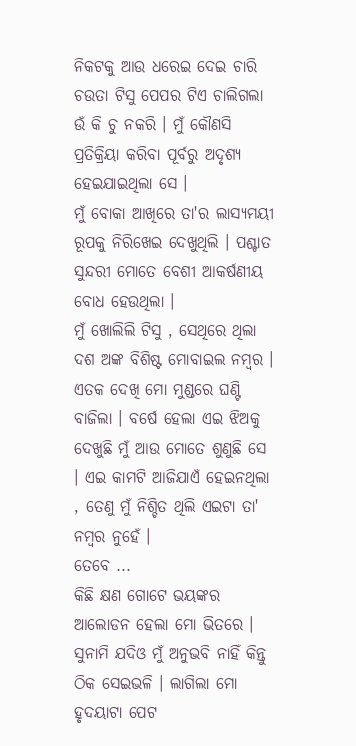ନିକଟକୁ ଆଉ ଧରେଇ ଦେଇ ଚାରି ଚଉତା ଟିସୁ ପେପର ଟିଏ ଚାଲିଗଲା ଉଁ କି ଚୁ ନକରି । ମୁଁ କୌଣସି ପ୍ରତିକ୍ରିୟା କରିବା ପୂର୍ବରୁ ଅଦୃଶ୍ୟ ହେଇଯାଇଥିଲା ସେ ।
ମୁଁ ବୋକା ଆଖିରେ ତା'ର ଲାସ୍ୟମୟୀ ରୂପକୁ ନିରିଖେଇ ଦେଖୁଥିଲି । ପଶ୍ଚାତ ସୁନ୍ଦରୀ ମୋତେ ବେଶୀ ଆକର୍ଷଣୀୟ ବୋଧ ହେଉଥିଲା ।
ମୁଁ ଖୋଲିଲି ଟିସୁ , ସେଥିରେ ଥିଲା ଦଶ ଅଙ୍କ ବିଶିଷ୍ଟ ମୋବାଇଲ ନମ୍ବର । ଏତକ ଦେଖି ମୋ ମୁଣ୍ଡରେ ଘଣ୍ଟି ବାଜିଲା । ବର୍ଷେ ହେଲା ଏଇ ଝିଅକୁ ଦେଖୁଛି ମୁଁ ଆଉ ମୋତେ ଶୁଣୁଛି ସେ । ଏଇ କାମଟି ଆଜିଯାଏଁ ହେଇନଥିଲା , ତେଣୁ ମୁଁ ନିଶ୍ଚିତ ଥିଲି ଏଇଟା ତା' ନମ୍ବର ନୁହେଁ ।
ତେବେ ...
କିଛି କ୍ଷଣ ଗୋଟେ ଭୟଙ୍କର ଆଲୋଡନ ହେଲା ମୋ ଭିତରେ । ସୁନାମି ଯଦିଓ ମୁଁ ଅନୁଭବି ନାହିଁ କିନ୍ତୁ ଠିକ ସେଇଭଳି । ଲାଗିଲା ମୋ ହୃଦୟାଟା ପେଟ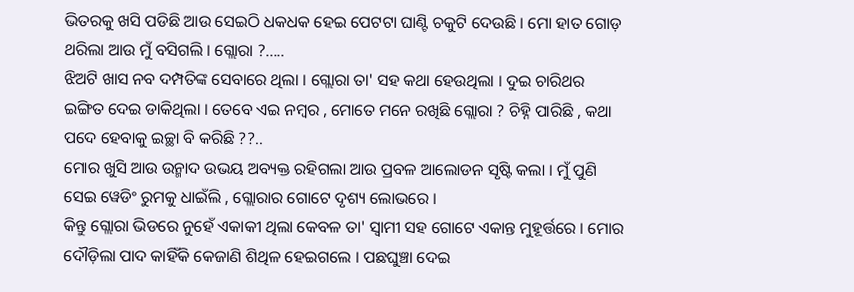ଭିତରକୁ ଖସି ପଡିଛି ଆଉ ସେଇଠି ଧକଧକ ହେଇ ପେଟଟା ଘାଣ୍ଟି ଚକୁଟି ଦେଉଛି । ମୋ ହାତ ଗୋଡ଼ ଥରିଲା ଆଉ ମୁଁ ବସିଗଲି । ଗ୍ଲୋରା ?.....
ଝିଅଟି ଖାସ ନବ ଦମ୍ପତିଙ୍କ ସେବାରେ ଥିଲା । ଗ୍ଲୋରା ତା' ସହ କଥା ହେଉଥିଲା । ଦୁଇ ଚାରିଥର ଇଙ୍ଗିତ ଦେଇ ଡାକିଥିଲା । ତେବେ ଏଇ ନମ୍ବର , ମୋତେ ମନେ ରଖିଛି ଗ୍ଲୋରା ? ଚିହ୍ନି ପାରିଛି , କଥା ପଦେ ହେବାକୁ ଇଚ୍ଛା ବି କରିଛି ??..
ମୋର ଖୁସି ଆଉ ଉନ୍ମାଦ ଉଭୟ ଅବ୍ୟକ୍ତ ରହିଗଲା ଆଉ ପ୍ରବଳ ଆଲୋଡନ ସୃଷ୍ଟି କଲା । ମୁଁ ପୁଣି ସେଇ ୱେଡିଂ ରୁମକୁ ଧାଇଁଲି , ଗ୍ଲୋରାର ଗୋଟେ ଦୃଶ୍ୟ ଲୋଭରେ ।
କିନ୍ତୁ ଗ୍ଲୋରା ଭିଡରେ ନୁହେଁ ଏକାକୀ ଥିଲା କେବଳ ତା' ସ୍ବାମୀ ସହ ଗୋଟେ ଏକାନ୍ତ ମୁହୂର୍ତ୍ତରେ । ମୋର ଦୌଡ଼ିଲା ପାଦ କାହିଁକି କେଜାଣି ଶିଥିଳ ହେଇଗଲେ । ପଛଘୁଞ୍ଚା ଦେଇ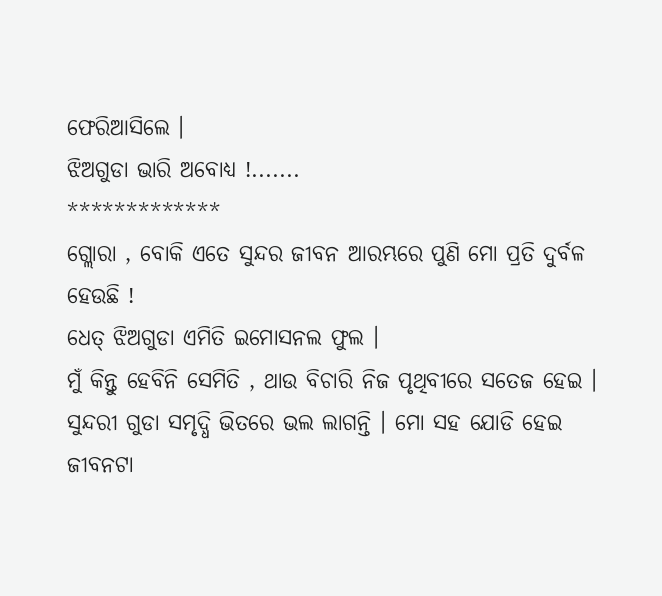ଫେରିଆସିଲେ ।
ଝିଅଗୁଡା ଭାରି ଅବୋଧ୍ୟ !.......
*************
ଗ୍ଲୋରା , ବୋକି ଏତେ ସୁନ୍ଦର ଜୀବନ ଆରମ୍ଭରେ ପୁଣି ମୋ ପ୍ରତି ଦୁର୍ବଳ ହେଉଛି !
ଧେତ୍ ଝିଅଗୁଡା ଏମିତି ଇମୋସନଲ ଫୁଲ ।
ମୁଁ କିନ୍ତୁ ହେବିନି ସେମିତି , ଥାଉ ବିଚାରି ନିଜ ପୃଥିବୀରେ ସତେଜ ହେଇ । ସୁନ୍ଦରୀ ଗୁଡା ସମୃଦ୍ଧି ଭିତରେ ଭଲ ଲାଗନ୍ତି । ମୋ ସହ ଯୋଡି ହେଇ ଜୀବନଟା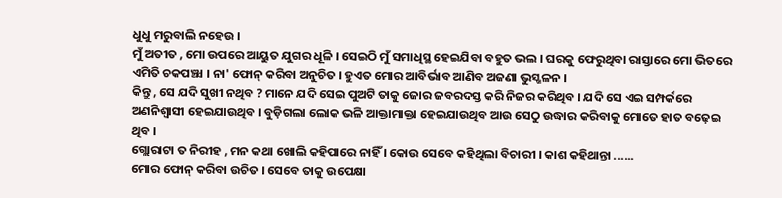ଧୁଧୁ ମରୁବାଲି ନହେଉ ।
ମୁଁ ଅତୀତ , ମୋ ଉପରେ ଆୟୁତ ଯୁଗର ଧୂଳି । ସେଇଠି ମୁଁ ସମାଧିସ୍ଥ ହେଇଯିବା ବହୁତ ଭଲ । ଘରକୁ ଫେରୁଥିବା ରାସ୍ତାରେ ମୋ ଭିତରେ ଏମିତି ଚକପଞ୍ଝା । ନା' ଫୋନ୍ କରିବା ଅନୁଚିତ । ହୁଏତ ମୋର ଆବିର୍ଭାବ ଆଣିବ ଅଜଣା ଭୁସ୍ଖଳନ ।
କିନ୍ତୁ , ସେ ଯଦି ସୁଖୀ ନଥିବ ? ମାନେ ଯଦି ସେଇ ପୁଅଟି ତାକୁ ଜୋର ଜବରଦସ୍ତ କରି ନିଜର କରିଥିବ । ଯଦି ସେ ଏଇ ସମ୍ପର୍କରେ ଅଣନିଶ୍ୱାସୀ ହେଇଯାଉଥିବ । ବୁଡ଼ିଗଲା ଲୋକ ଭଳି ଆକ୍ତାମାକ୍ତା ହେଇଯାଉଥିବ ଆଉ ସେଠୁ ଉଦ୍ଧାର କରିବାକୁ ମୋତେ ହାତ ବଢ଼େଇ ଥିବ ।
ଗ୍ଲୋରାଟା ତ ନିରୀହ , ମନ କଥା ଖୋଲି କହିପାରେ ନାହିଁ । କୋଉ ସେବେ କହିଥିଲା ବିଚାରୀ । କାଶ କହିଥାନ୍ତା ......
ମୋର ଫୋନ୍ କରିବା ଉଚିତ । ସେବେ ତାକୁ ଉପେକ୍ଷା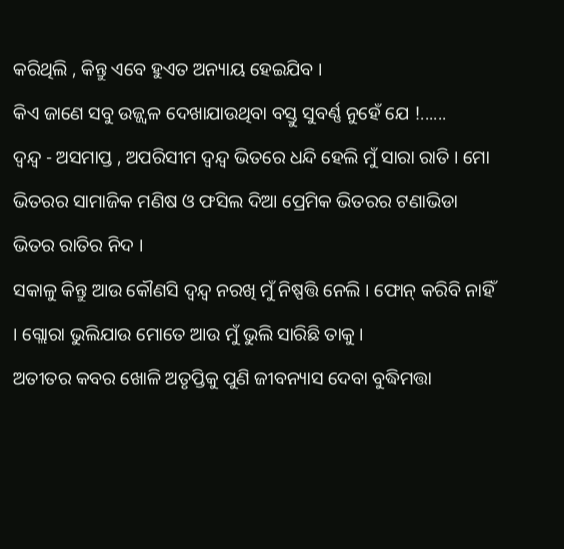କରିଥିଲି , କିନ୍ତୁ ଏବେ ହୁଏତ ଅନ୍ୟାୟ ହେଇଯିବ ।
କିଏ ଜାଣେ ସବୁ ଉଜ୍ଜ୍ୱଳ ଦେଖାଯାଉଥିବା ବସ୍ତୁ ସୁବର୍ଣ୍ଣ ନୁହେଁ ଯେ !......
ଦ୍ୱନ୍ଦ୍ୱ - ଅସମାପ୍ତ , ଅପରିସୀମ ଦ୍ୱନ୍ଦ୍ୱ ଭିତରେ ଧନ୍ଦି ହେଲି ମୁଁ ସାରା ରାତି । ମୋ ଭିତରର ସାମାଜିକ ମଣିଷ ଓ ଫସିଲ ଦିଆ ପ୍ରେମିକ ଭିତରର ଟଣାଭିଡା ଭିତର ରାତିର ନିଦ ।
ସକାଳୁ କିନ୍ତୁ ଆଉ କୌଣସି ଦ୍ୱନ୍ଦ୍ୱ ନରଖି ମୁଁ ନିଷ୍ପତ୍ତି ନେଲି । ଫୋନ୍ କରିବି ନାହିଁ । ଗ୍ଲୋରା ଭୁଲିଯାଉ ମୋତେ ଆଉ ମୁଁ ଭୁଲି ସାରିଛି ତାକୁ ।
ଅତୀତର କବର ଖୋଳି ଅତୃପ୍ତିକୁ ପୁଣି ଜୀବନ୍ୟାସ ଦେବା ବୁଦ୍ଧିମତ୍ତା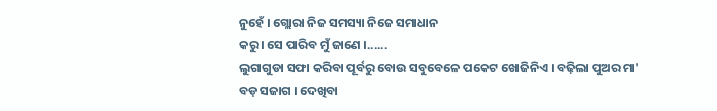ନୁହେଁ । ଗ୍ଲୋରା ନିଜ ସମସ୍ୟା ନିଜେ ସମାଧାନ
କରୁ । ସେ ପାରିବ ମୁଁ ଜାଣେ ।......
ଲୁଗାଗୁଡା ସଫା କରିବା ପୂର୍ବରୁ ବୋଉ ସବୁବେଳେ ପକେଟ ଖୋଜିନିଏ । ବଢ଼ିଲା ପୁଅର ମା' ବଡ଼ ସଜାଗ । ଦେଖିବା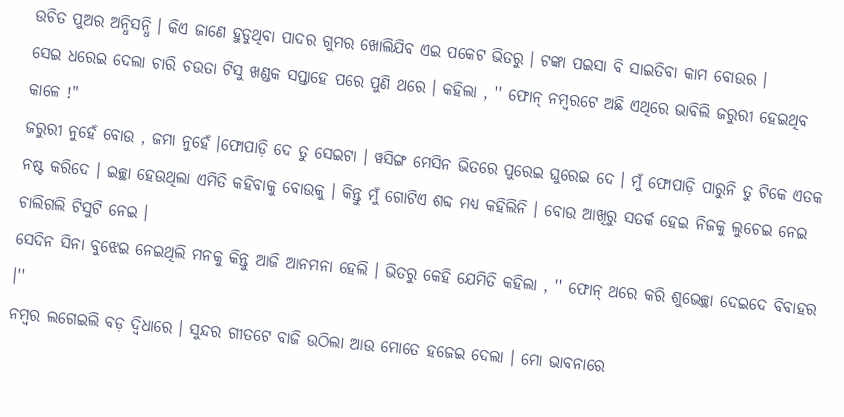ଉଚିତ ପୁଅର ଅନ୍ଧିସନ୍ଧି । କିଏ ଜାଣେ ହୁଡୁଥିବା ପାଦର ଗୁମର ଖୋଲିଯିବ ଏଇ ପକେଟ ଭିତରୁ । ଟଙ୍କା ପଇସା ବି ସାଇତିବା କାମ ବୋଉର ।
ସେଇ ଧରେଇ ଦେଲା ଚାରି ଚଉତା ଟିସୁ ଖଣ୍ଡକ ସପ୍ତାହେ ପରେ ପୁଣି ଥରେ । କହିଲା , '' ଫୋନ୍ ନମ୍ବରଟେ ଅଛି ଏଥିରେ ଭାବିଲି ଜରୁରୀ ହେଇଥିବ କାଳେ !"
ଜରୁରୀ ନୁହେଁ ବୋଉ , ଜମା ନୁହେଁ ।ଫୋପାଡ଼ି ଦେ ତୁ ସେଇଟା । ୱସିଙ୍ଗ ମେସିନ ଭିତରେ ପୁରେଇ ଘୁରେଇ ଦେ । ମୁଁ ଫୋପାଡ଼ି ପାରୁନି ତୁ ଟିକେ ଏତକ ନଷ୍ଟ କରିଦେ । ଇଚ୍ଛା ହେଉଥିଲା ଏମିତି କହିବାକୁ ବୋଉକୁ । କିନ୍ତୁ ମୁଁ ଗୋଟିଏ ଶବ୍ଦ ମଧ୍ୟ କହିଲିନି । ବୋଉ ଆଖିରୁ ସତର୍କ ହେଇ ନିଜକୁ ଲୁଚେଇ ନେଇ ଚାଲିଗଲି ଟିସୁଟି ନେଇ ।
ସେଦିନ ସିନା ବୁଝେଇ ନେଇଥିଲି ମନକୁ କିନ୍ତୁ ଆଜି ଆନମନା ହେଲି । ଭିତରୁ କେହି ଯେମିତି କହିଲା , '' ଫୋନ୍ ଥରେ କରି ଶୁଭେଚ୍ଛା ଦେଇଦେ ବିବାହର ।''
ନମ୍ବର ଲଗେଇଲି ବଡ଼ ଦ୍ବିଧାରେ । ସୁନ୍ଦର ଗୀତଟେ ବାଜି ଉଠିଲା ଆଉ ମୋତେ ହଜେଇ ଦେଲା । ମୋ ଭାବନାରେ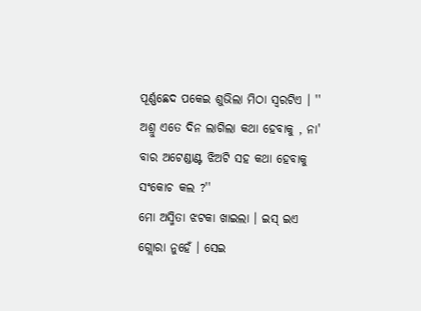ପୂର୍ଣ୍ଣଛେଦ ପକେଇ ଶୁଭିଲା ମିଠା ସ୍ୱରଟିଏ । '' ଅଶ୍ରୁ ଏତେ ଦିନ ଲାଗିଲା କଥା ହେବାକୁ , ନା' ବାର ଅଟେଣ୍ଡାଣ୍ଟ ଝିଅଟି ସହ କଥା ହେବାକୁ ସଂକୋଚ କଲ ?''
ମୋ ଅସ୍ମିତା ଝଟକା ଖାଇଲା । ଇସ୍ ଇଏ ଗ୍ଲୋରା ନୁହେଁ । ସେଇ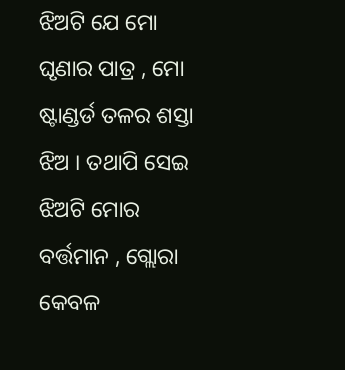ଝିଅଟି ଯେ ମୋ ଘୃଣାର ପାତ୍ର , ମୋ ଷ୍ଟାଣ୍ଡର୍ଡ ତଳର ଶସ୍ତା ଝିଅ । ତଥାପି ସେଇ ଝିଅଟି ମୋର ବର୍ତ୍ତମାନ , ଗ୍ଲୋରା କେବଳ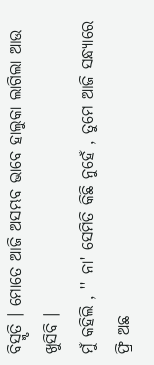ବିସ୍ମୃତି । ମୋତେ ଆଜି ଅସମ୍ଭବ ଭାବେ ହାଲୁକା ଲାଗିଲା ଆଉ ଖୁସିବି ।
ମୁଁ କହିଲି , '' ନା' ସେମିତି କିଛି ନୁହେଁ , ତୁମେ ଆଜି ସନ୍ଧ୍ୟାରେ ଫ୍ରି ଅଛ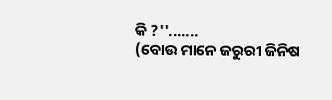କି ?''.......
(ବୋଉ ମାନେ ଜରୁରୀ ଜିନିଷ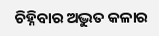ଚିହ୍ନିବାର ଅଦ୍ଭୁତ କଳାର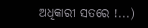ଅଧିକାରୀ ସତରେ !...)